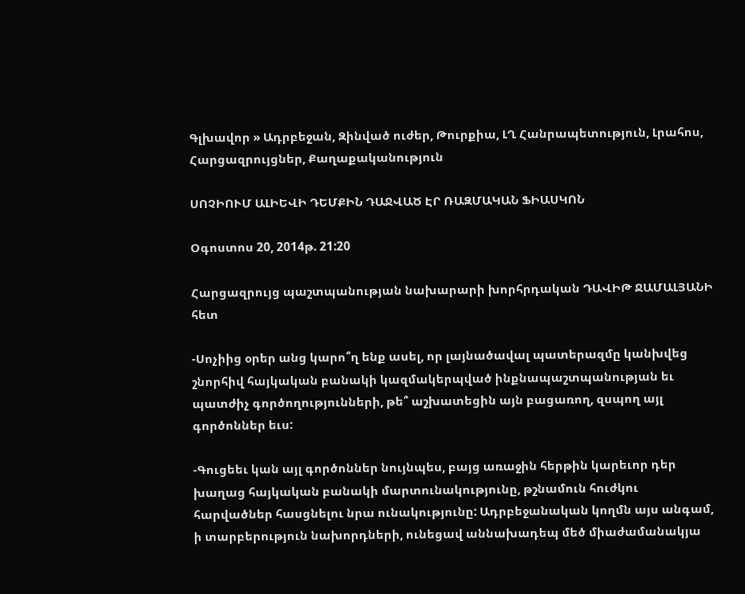Գլխավոր » Ադրբեջան, Զինված ուժեր, Թուրքիա, ԼՂ Հանրապետություն, Լրահոս, Հարցազրույցներ, Քաղաքականություն

ՍՈՉԻՈՒՄ ԱԼԻԵՎԻ ԴԵՄՔԻՆ ԴԱՋՎԱԾ ԷՐ ՌԱԶՄԱԿԱՆ ՖԻԱՍԿՈՆ

Օգոստոս 20, 2014թ. 21:20

Հարցազրույց պաշտպանության նախարարի խորհրդական ԴԱՎԻԹ ՋԱՄԱԼՅԱՆԻ հետ

-Սոչիից օրեր անց կարո՞ղ ենք ասել, որ լայնածավալ պատերազմը կանխվեց շնորհիվ հայկական բանակի կազմակերպված ինքնապաշտպանության եւ պատժիչ գործողությունների, թե՞ աշխատեցին այն բացառող, զսպող այլ գործոններ եւս:

-Գուցեեւ կան այլ գործոններ նույնպես, բայց առաջին հերթին կարեւոր դեր խաղաց հայկական բանակի մարտունակությունը, թշնամուն հուժկու հարվածներ հասցնելու նրա ունակությունը: Ադրբեջանական կողմն այս անգամ, ի տարբերություն նախորդների, ունեցավ աննախադեպ մեծ միաժամանակյա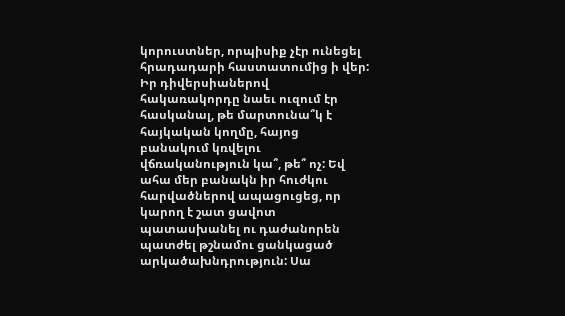կորուստներ, որպիսիք չէր ունեցել հրադադարի հաստատումից ի վեր:
Իր դիվերսիաներով հակառակորդը նաեւ ուզում էր հասկանալ, թե մարտունա՞կ է հայկական կողմը, հայոց բանակում կռվելու վճռականություն կա՞, թե՞ ոչ: Եվ ահա մեր բանակն իր հուժկու հարվածներով ապացուցեց, որ կարող է շատ ցավոտ պատասխանել ու դաժանորեն պատժել թշնամու ցանկացած արկածախնդրություն: Սա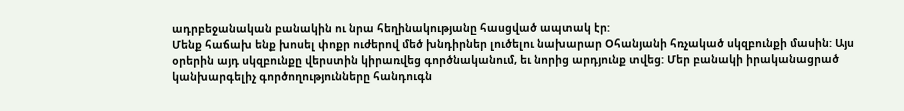ադրբեջանական բանակին ու նրա հեղինակությանը հասցված ապտակ էր:
Մենք հաճախ ենք խոսել փոքր ուժերով մեծ խնդիրներ լուծելու նախարար Օհանյանի հռչակած սկզբունքի մասին: Այս օրերին այդ սկզբունքը վերստին կիրառվեց գործնականում, եւ նորից արդյունք տվեց: Մեր բանակի իրականացրած կանխարգելիչ գործողությունները հանդուգն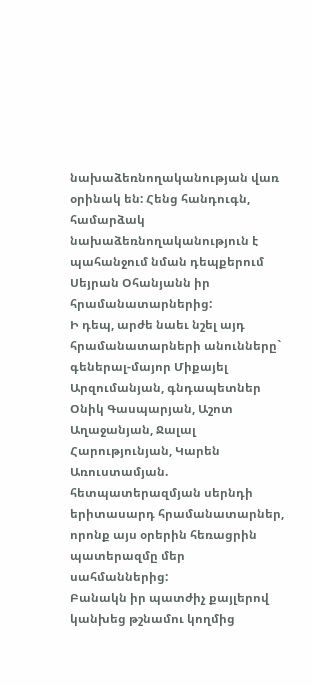նախաձեռնողականության վառ օրինակ են: Հենց հանդուգն, համարձակ նախաձեռնողականություն է պահանջում նման դեպքերում Սեյրան Օհանյանն իր հրամանատարներից:
Ի դեպ, արժե նաեւ նշել այդ հրամանատարների անունները` գեներալ-մայոր Միքայել Արզումանյան, գնդապետներ Օնիկ Գասպարյան, Աշոտ Աղաջանյան, Ջալալ Հարությունյան, Կարեն Առուստամյան. հետպատերազմյան սերնդի երիտասարդ հրամանատարներ, որոնք այս օրերին հեռացրին պատերազմը մեր սահմաններից:
Բանակն իր պատժիչ քայլերով կանխեց թշնամու կողմից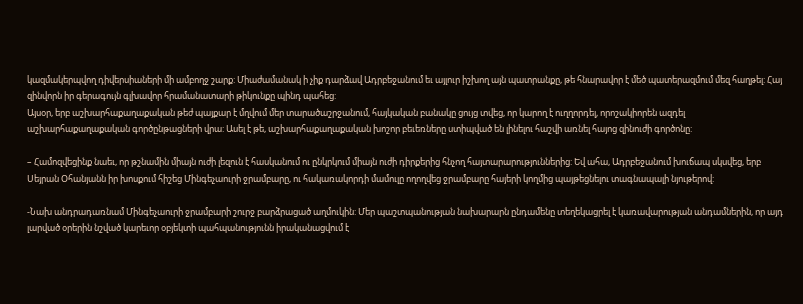կազմակերպվող դիվերսիաների մի ամբողջ շարք: Միաժամանակ ի չիք դարձավ Ադրբեջանում եւ այլուր իշխող այն պատրանքը, թե հնարավոր է մեծ պատերազմում մեզ հաղթել: Հայ զինվորն իր գերագույն գլխավոր հրամանատարի թիկունքը պինդ պահեց:
Այսօր, երբ աշխարհաքաղաքական թեժ պայքար է մղվում մեր տարածաշրջանում, հայկական բանակը ցույց տվեց, որ կարող է ուղղորդել, որոշակիորեն ազդել աշխարհաքաղաքական գործընթացների վրա: Ասել է թե, աշխարհաքաղաքական խոշոր բեւեռները ստիպված են լինելու հաշվի առնել հայոց զինուժի գործոնը:

– Համոզվեցինք նաեւ, որ թշնամին միայն ուժի լեզուն է հասկանում ու ընկրկում միայն ուժի դիրքերից հնչող հայտարարություններից: Եվ ահա, Ադրբեջանում խուճապ սկսվեց, երբ Սեյրան Օհանյանն իր խոսքում հիշեց Մինգեչաուրի ջրամբարը, ու հակառակորդի մամուլը ողողվեց ջրամբարը հայերի կողմից պայթեցնելու տագնապալի նյութերով:

-Նախ անդրադառնամ Մինգեչաուրի ջրամբարի շուրջ բարձրացած աղմուկին: Մեր պաշտպանության նախարարն ընդամենը տեղեկացրել է կառավարության անդամներին, որ այդ լարված օրերին նշված կարեւոր օբյեկտի պահպանությունն իրականացվում է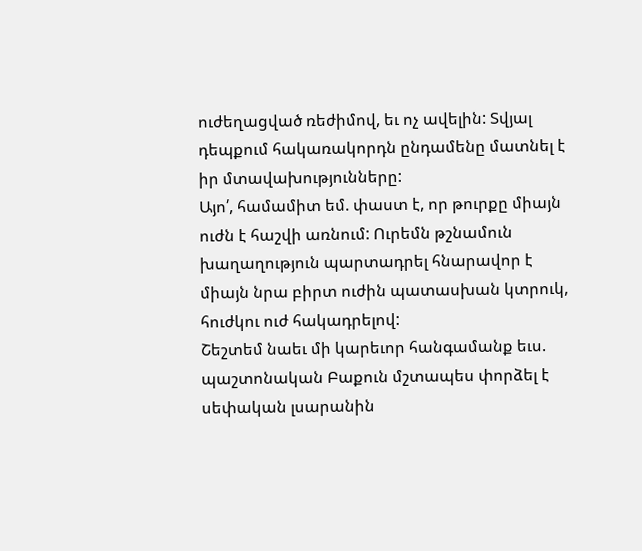ուժեղացված ռեժիմով, եւ ոչ ավելին: Տվյալ դեպքում հակառակորդն ընդամենը մատնել է իր մտավախությունները:
Այո՛, համամիտ եմ. փաստ է, որ թուրքը միայն ուժն է հաշվի առնում: Ուրեմն թշնամուն խաղաղություն պարտադրել հնարավոր է միայն նրա բիրտ ուժին պատասխան կտրուկ, հուժկու ուժ հակադրելով:
Շեշտեմ նաեւ մի կարեւոր հանգամանք եւս. պաշտոնական Բաքուն մշտապես փորձել է սեփական լսարանին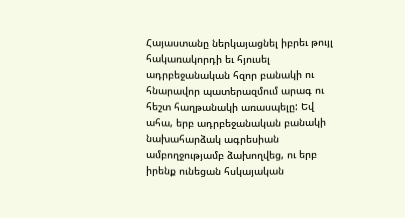Հայաստանը ներկայացնել իբրեւ թույլ հակառակորդի եւ հյուսել ադրբեջանական հզոր բանակի ու հնարավոր պատերազմում արագ ու հեշտ հաղթանակի առասպելը: Եվ ահա, երբ ադրբեջանական բանակի նախահարձակ ագրեսիան ամբողջությամբ ձախողվեց, ու երբ իրենք ունեցան հսկայական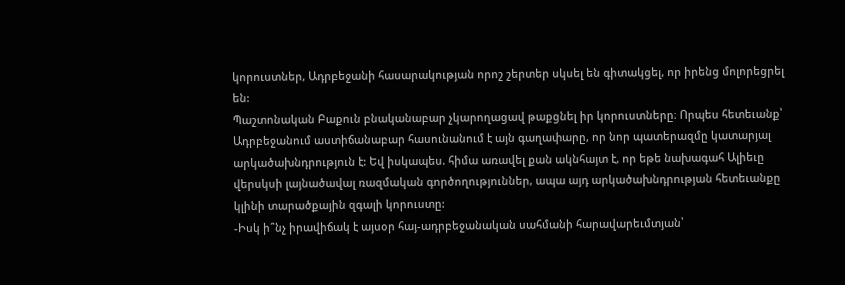կորուստներ, Ադրբեջանի հասարակության որոշ շերտեր սկսել են գիտակցել, որ իրենց մոլորեցրել են:
Պաշտոնական Բաքուն բնականաբար չկարողացավ թաքցնել իր կորուստները։ Որպես հետեւանք՝ Ադրբեջանում աստիճանաբար հասունանում է այն գաղափարը, որ նոր պատերազմը կատարյալ արկածախնդրություն է: Եվ իսկապես. հիմա առավել քան ակնհայտ է, որ եթե նախագահ Ալիեւը վերսկսի լայնածավալ ռազմական գործողություններ, ապա այդ արկածախնդրության հետեւանքը կլինի տարածքային զգալի կորուստը:
-Իսկ ի՞նչ իրավիճակ է այսօր հայ-ադրբեջանական սահմանի հարավարեւմտյան՝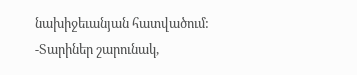նախիջեւանյան հատվածում:
-Տարիներ շարունակ,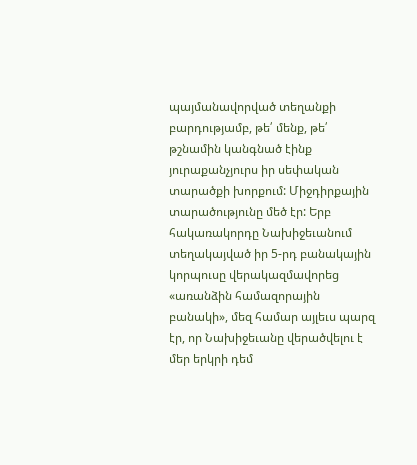պայմանավորված տեղանքի բարդությամբ, թե՛ մենք, թե՛ թշնամին կանգնած էինք յուրաքանչյուրս իր սեփական տարածքի խորքում: Միջդիրքային տարածությունը մեծ էր: Երբ հակառակորդը Նախիջեւանում տեղակայված իր 5-րդ բանակային կորպուսը վերակազմավորեց «առանձին համազորային բանակի», մեզ համար այլեւս պարզ էր, որ Նախիջեւանը վերածվելու է մեր երկրի դեմ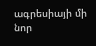ագրեսիայի մի նոր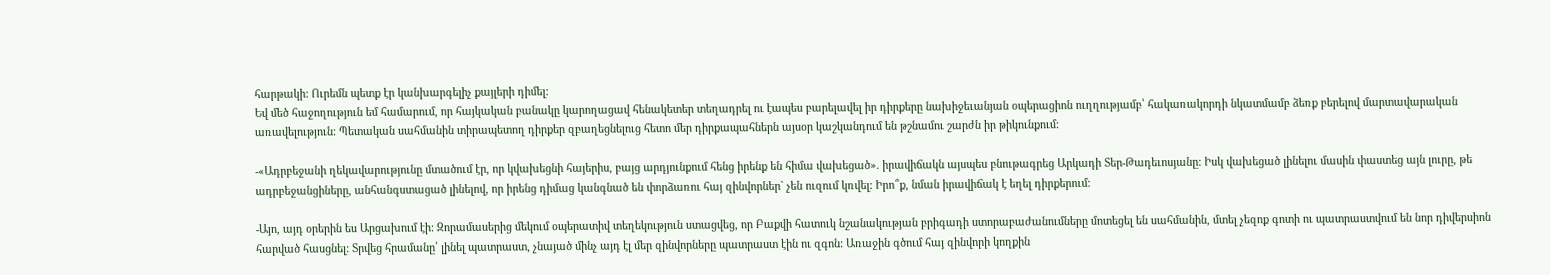հարթակի: Ուրեմն պետք էր կանխարգելիչ քայլերի դիմել:
Եվ մեծ հաջողություն եմ համարում, որ հայկական բանակը կարողացավ հենակետեր տեղադրել ու էապես բարելավել իր դիրքերը նախիջեւանյան օպերացիոն ուղղությամբ՝ հակառակորդի նկատմամբ ձեռք բերելով մարտավարական առավելություն: Պետական սահմանին տիրապետող դիրքեր զբաղեցնելուց հետո մեր դիրքապահներն այսօր կաշկանդում են թշնամու շարժն իր թիկունքում:

-«Ադրբեջանի ղեկավարությունը մտածում էր, որ կվախեցնի հայերիս, բայց արդյունքում հենց իրենք են հիմա վախեցած». իրավիճակն այսպես բնութագրեց Արկադի Տեր-Թադեւոսյանը: Իսկ վախեցած լինելու մասին փաստեց այն լուրը, թե ադրբեջանցիները, անհանգստացած լինելով, որ իրենց դիմաց կանգնած են փորձառու հայ զինվորներ` չեն ուզում կռվել: Իրո՞ք, նման իրավիճակ է եղել դիրքերում:

-Այո, այդ օրերին ես Արցախում էի: Զորամասերից մեկում օպերատիվ տեղեկություն ստացվեց, որ Բաքվի հատուկ նշանակության բրիգադի ստորաբաժանումները մոտեցել են սահմանին, մտել չեզոք գոտի ու պատրաստվում են նոր դիվերսիոն հարված հասցնել: Տրվեց հրամանը՝ լինել պատրաստ, չնայած մինչ այդ էլ մեր զինվորները պատրաստ էին ու զգոն: Առաջին գծում հայ զինվորի կողքին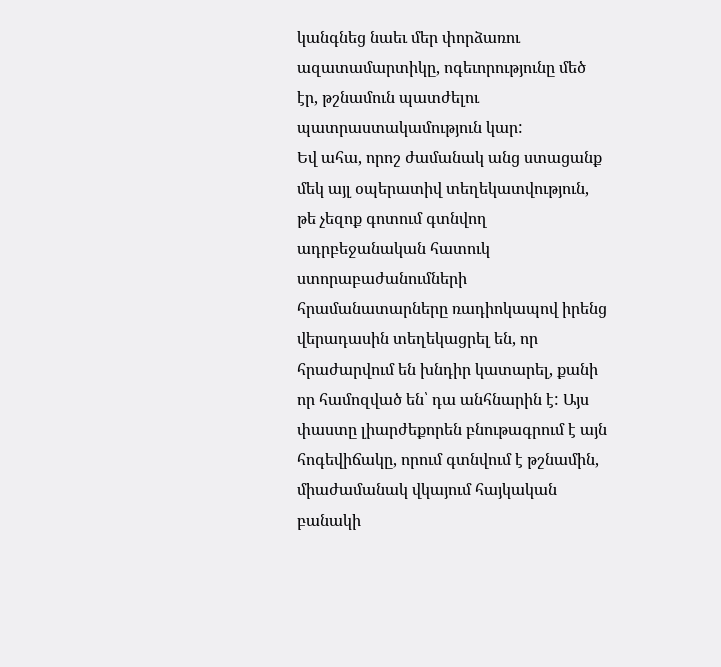կանգնեց նաեւ մեր փորձառու ազատամարտիկը, ոգեւորությունը մեծ էր, թշնամուն պատժելու պատրաստակամություն կար:
Եվ ահա, որոշ ժամանակ անց ստացանք մեկ այլ օպերատիվ տեղեկատվություն, թե չեզոք գոտում գտնվող ադրբեջանական հատուկ ստորաբաժանումների հրամանատարները ռադիոկապով իրենց վերադասին տեղեկացրել են, որ հրաժարվում են խնդիր կատարել, քանի որ համոզված են՝ դա անհնարին է: Այս փաստը լիարժեքորեն բնութագրում է այն հոգեվիճակը, որում գտնվում է թշնամին, միաժամանակ վկայում հայկական բանակի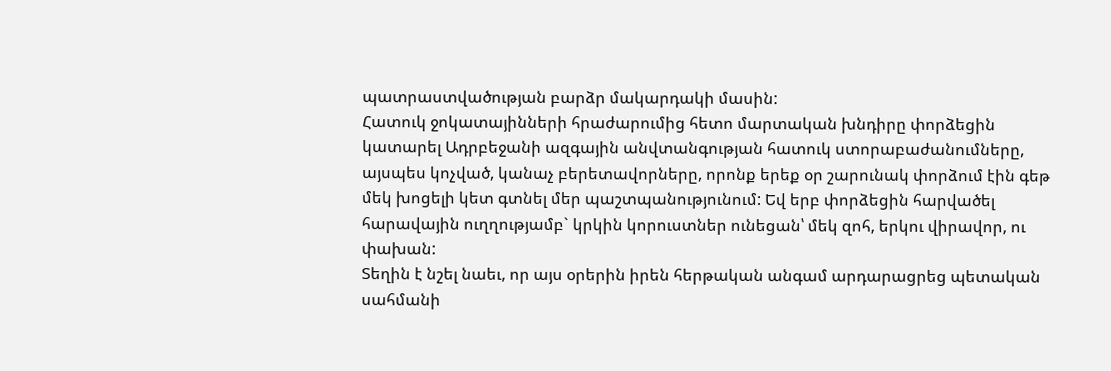պատրաստվածության բարձր մակարդակի մասին:
Հատուկ ջոկատայինների հրաժարումից հետո մարտական խնդիրը փորձեցին կատարել Ադրբեջանի ազգային անվտանգության հատուկ ստորաբաժանումները, այսպես կոչված, կանաչ բերետավորները, որոնք երեք օր շարունակ փորձում էին գեթ մեկ խոցելի կետ գտնել մեր պաշտպանությունում: Եվ երբ փորձեցին հարվածել հարավային ուղղությամբ` կրկին կորուստներ ունեցան՝ մեկ զոհ, երկու վիրավոր, ու փախան:
Տեղին է նշել նաեւ, որ այս օրերին իրեն հերթական անգամ արդարացրեց պետական սահմանի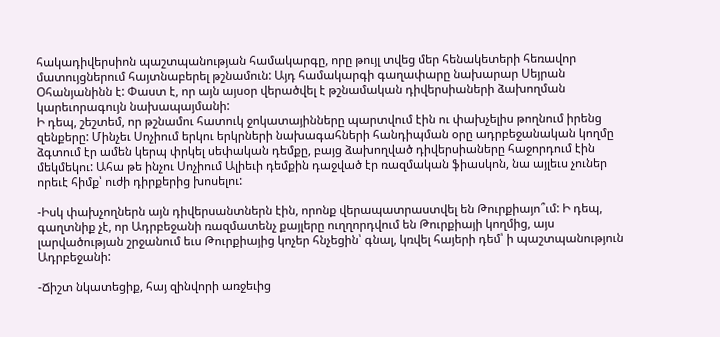հակադիվերսիոն պաշտպանության համակարգը, որը թույլ տվեց մեր հենակետերի հեռավոր մատույցներում հայտնաբերել թշնամուն: Այդ համակարգի գաղափարը նախարար Սեյրան Օհանյանինն է: Փաստ է, որ այն այսօր վերածվել է թշնամական դիվերսիաների ձախողման կարեւորագույն նախապայմանի:
Ի դեպ, շեշտեմ, որ թշնամու հատուկ ջոկատայինները պարտվում էին ու փախչելիս թողնում իրենց զենքերը: Մինչեւ Սոչիում երկու երկրների նախագահների հանդիպման օրը ադրբեջանական կողմը ձգտում էր ամեն կերպ փրկել սեփական դեմքը, բայց ձախողված դիվերսիաները հաջորդում էին մեկմեկու: Ահա թե ինչու Սոչիում Ալիեւի դեմքին դաջված էր ռազմական ֆիասկոն, նա այլեւս չուներ որեւէ հիմք՝ ուժի դիրքերից խոսելու:

-Իսկ փախչողներն այն դիվերսանտներն էին, որոնք վերապատրաստվել են Թուրքիայո՞ւմ: Ի դեպ, գաղտնիք չէ, որ Ադրբեջանի ռազմատենչ քայլերը ուղղորդվում են Թուրքիայի կողմից, այս լարվածության շրջանում եւս Թուրքիայից կոչեր հնչեցին՝ գնալ, կռվել հայերի դեմ՝ ի պաշտպանություն Ադրբեջանի:

-Ճիշտ նկատեցիք, հայ զինվորի առջեւից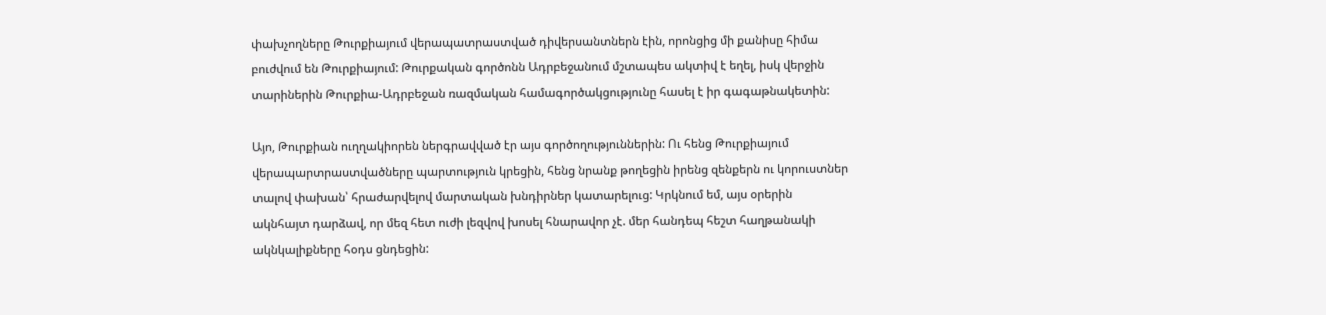փախչողները Թուրքիայում վերապատրաստված դիվերսանտներն էին, որոնցից մի քանիսը հիմա բուժվում են Թուրքիայում: Թուրքական գործոնն Ադրբեջանում մշտապես ակտիվ է եղել, իսկ վերջին տարիներին Թուրքիա-Ադրբեջան ռազմական համագործակցությունը հասել է իր գագաթնակետին:

Այո, Թուրքիան ուղղակիորեն ներգրավված էր այս գործողություններին: Ու հենց Թուրքիայում վերապարտրաստվածները պարտություն կրեցին, հենց նրանք թողեցին իրենց զենքերն ու կորուստներ տալով փախան՝ հրաժարվելով մարտական խնդիրներ կատարելուց: Կրկնում եմ, այս օրերին ակնհայտ դարձավ, որ մեզ հետ ուժի լեզվով խոսել հնարավոր չէ. մեր հանդեպ հեշտ հաղթանակի ակնկալիքները հօդս ցնդեցին: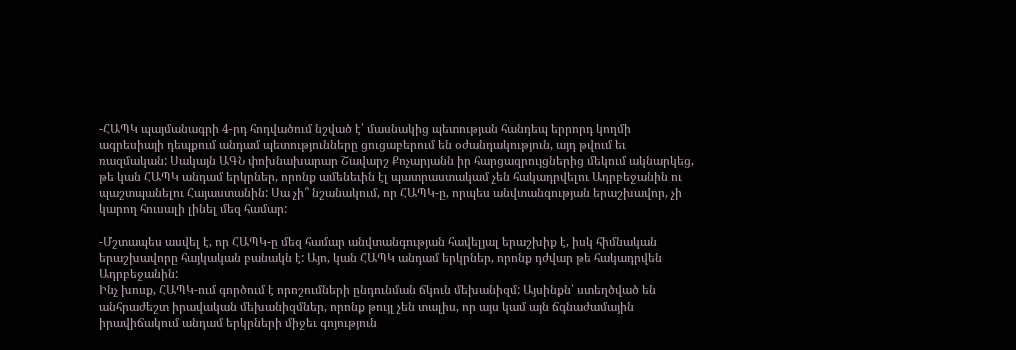-ՀԱՊԿ պայմանագրի 4-րդ հոդվածում նշված է՝ մասնակից պետության հանդեպ երրորդ կողմի ագրեսիայի դեպքում անդամ պետությունները ցուցաբերում են օժանդակություն, այդ թվում եւ ռազմական: Սակայն ԱԳՆ փոխնախարար Շավարշ Քոչարյանն իր հարցազրույցներից մեկում ակնարկեց, թե կան ՀԱՊԿ անդամ երկրներ, որոնք ամենեւին էլ պատրաստակամ չեն հակադրվելու Ադրբեջանին ու պաշտպանելու Հայաստանին: Սա չի՞ նշանակում, որ ՀԱՊԿ-ը, որպես անվտանգության երաշխավոր, չի կարող հուսալի լինել մեզ համար:

-Մշտապես ասվել է, որ ՀԱՊԿ-ը մեզ համար անվտանգության հավելյալ երաշխիք է, իսկ հիմնական երաշխավորը հայկական բանակն է: Այո, կան ՀԱՊԿ անդամ երկրներ, որոնք դժվար թե հակադրվեն Ադրբեջանին:
Ինչ խոսք, ՀԱՊԿ-ում գործում է որոշումների ընդունման ճկուն մեխանիզմ: Այսինքն՝ ստեղծված են անհրաժեշտ իրավական մեխանիզմներ, որոնք թույլ չեն տալիս, որ այս կամ այն ճգնաժամային իրավիճակում անդամ երկրների միջեւ գոյություն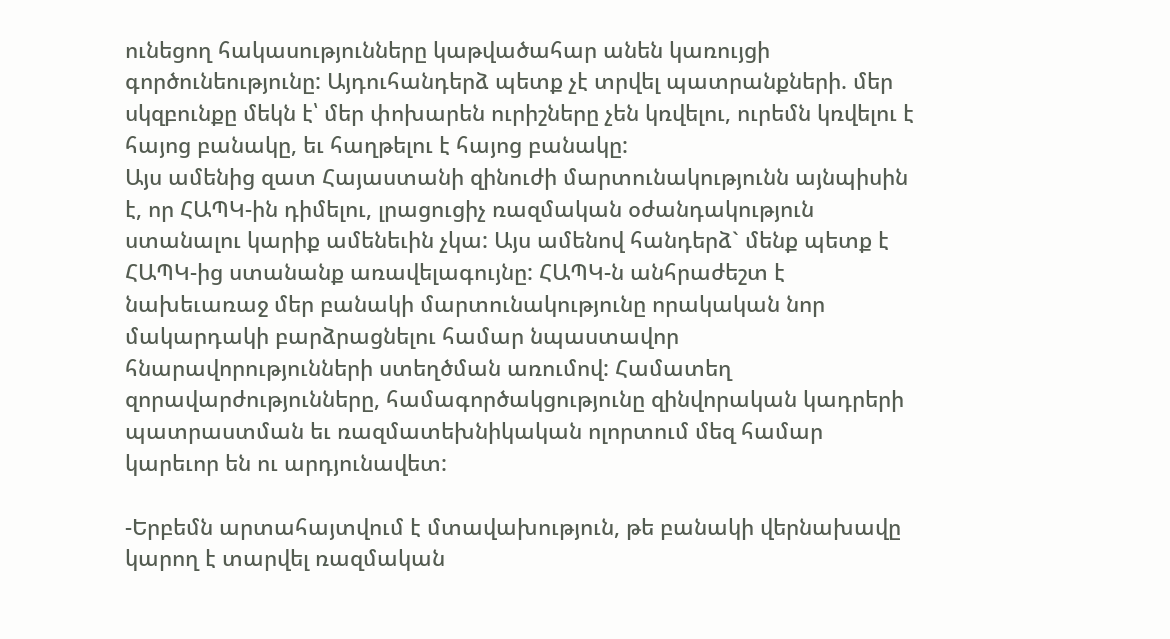ունեցող հակասությունները կաթվածահար անեն կառույցի գործունեությունը: Այդուհանդերձ պետք չէ տրվել պատրանքների. մեր սկզբունքը մեկն է՝ մեր փոխարեն ուրիշները չեն կռվելու, ուրեմն կռվելու է հայոց բանակը, եւ հաղթելու է հայոց բանակը:
Այս ամենից զատ Հայաստանի զինուժի մարտունակությունն այնպիսին է, որ ՀԱՊԿ-ին դիմելու, լրացուցիչ ռազմական օժանդակություն ստանալու կարիք ամենեւին չկա: Այս ամենով հանդերձ` մենք պետք է ՀԱՊԿ-ից ստանանք առավելագույնը: ՀԱՊԿ-ն անհրաժեշտ է նախեւառաջ մեր բանակի մարտունակությունը որակական նոր մակարդակի բարձրացնելու համար նպաստավոր հնարավորությունների ստեղծման առումով: Համատեղ զորավարժությունները, համագործակցությունը զինվորական կադրերի պատրաստման եւ ռազմատեխնիկական ոլորտում մեզ համար կարեւոր են ու արդյունավետ:

-Երբեմն արտահայտվում է մտավախություն, թե բանակի վերնախավը կարող է տարվել ռազմական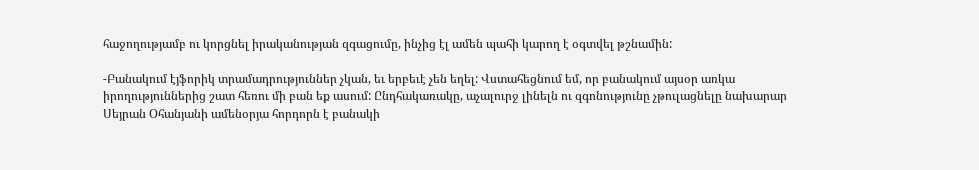հաջողությամբ ու կորցնել իրականության զգացումը, ինչից էլ ամեն պահի կարող է օգտվել թշնամին:

-Բանակում էյֆորիկ տրամադրություններ չկան, եւ երբեւէ չեն եղել: Վստահեցնում եմ, որ բանակում այսօր առկա իրողություններից շատ հեռու մի բան եք ասում: Ընդհակառակը, աչալուրջ լինելն ու զգոնությունը չթուլացնելը նախարար Սեյրան Օհանյանի ամենօրյա հորդորն է բանակի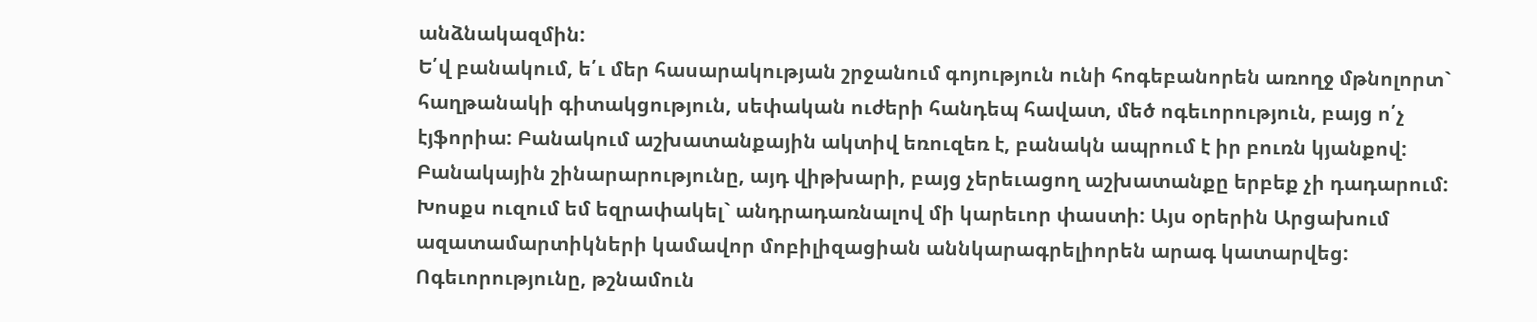անձնակազմին:
Ե՛վ բանակում, ե՛ւ մեր հասարակության շրջանում գոյություն ունի հոգեբանորեն առողջ մթնոլորտ` հաղթանակի գիտակցություն, սեփական ուժերի հանդեպ հավատ, մեծ ոգեւորություն, բայց ո՛չ էյֆորիա: Բանակում աշխատանքային ակտիվ եռուզեռ է, բանակն ապրում է իր բուռն կյանքով: Բանակային շինարարությունը, այդ վիթխարի, բայց չերեւացող աշխատանքը երբեք չի դադարում:
Խոսքս ուզում եմ եզրափակել` անդրադառնալով մի կարեւոր փաստի: Այս օրերին Արցախում ազատամարտիկների կամավոր մոբիլիզացիան աննկարագրելիորեն արագ կատարվեց: Ոգեւորությունը, թշնամուն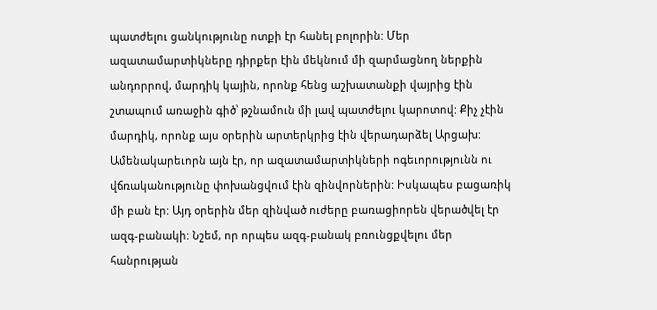պատժելու ցանկությունը ոտքի էր հանել բոլորին: Մեր ազատամարտիկները դիրքեր էին մեկնում մի զարմացնող ներքին անդորրով, մարդիկ կային, որոնք հենց աշխատանքի վայրից էին շտապում առաջին գիծ՝ թշնամուն մի լավ պատժելու կարոտով: Քիչ չէին մարդիկ, որոնք այս օրերին արտերկրից էին վերադարձել Արցախ:
Ամենակարեւորն այն էր, որ ազատամարտիկների ոգեւորությունն ու վճռականությունը փոխանցվում էին զինվորներին: Իսկապես բացառիկ մի բան էր: Այդ օրերին մեր զինված ուժերը բառացիորեն վերածվել էր ազգ-բանակի: Նշեմ, որ որպես ազգ-բանակ բռունցքվելու մեր հանրության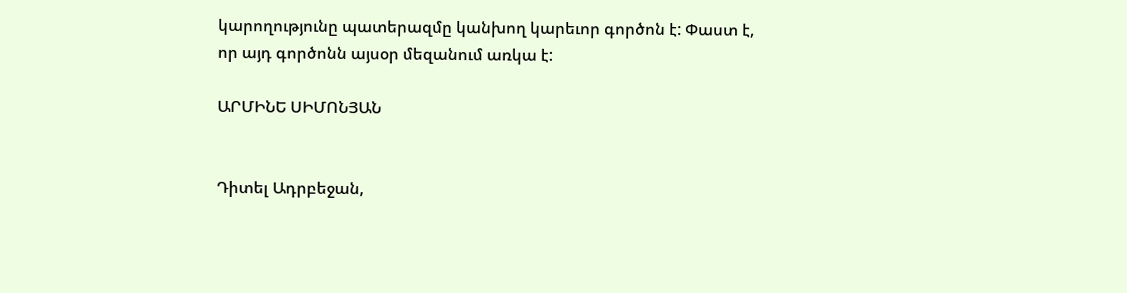կարողությունը պատերազմը կանխող կարեւոր գործոն է: Փաստ է, որ այդ գործոնն այսօր մեզանում առկա է:

ԱՐՄԻՆԵ ՍԻՄՈՆՅԱՆ


Դիտել Ադրբեջան,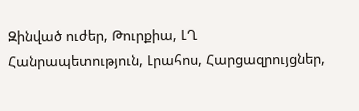Զինված ուժեր, Թուրքիա, ԼՂ Հանրապետություն, Լրահոս, Հարցազրույցներ,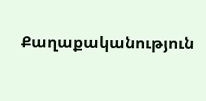Քաղաքականություն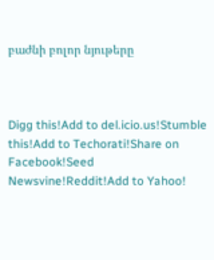բաժնի բոլոր նյութերը



Digg this!Add to del.icio.us!Stumble this!Add to Techorati!Share on Facebook!Seed Newsvine!Reddit!Add to Yahoo!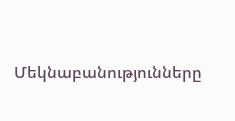Մեկնաբանությունները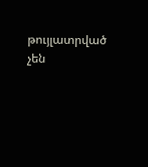թույլատրված չեն